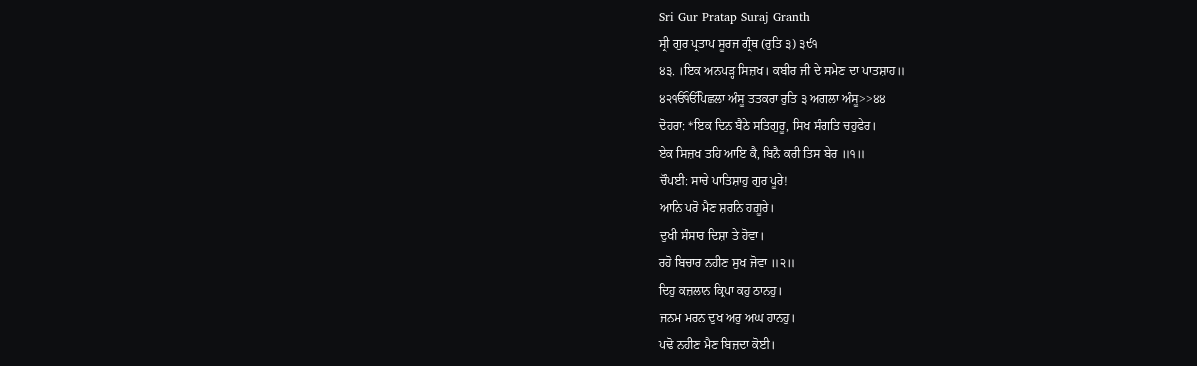Sri Gur Pratap Suraj Granth
ਸ੍ਰੀ ਗੁਰ ਪ੍ਰਤਾਪ ਸੂਰਜ ਗ੍ਰੰਥ (ਰੁਤਿ ੩) ੩੯੧
੪੩. ।ਇਕ ਅਨਪੜ੍ਹ ਸਿਜ਼ਖ। ਕਬੀਰ ਜੀ ਦੇ ਸਮੇਣ ਦਾ ਪਾਤਸ਼ਾਹ॥
੪੨ੴੴਪਿਛਲਾ ਅੰਸੂ ਤਤਕਰਾ ਰੁਤਿ ੩ ਅਗਲਾ ਅੰਸੂ>>੪੪
ਦੋਹਰਾ: *ਇਕ ਦਿਨ ਬੈਠੇ ਸਤਿਗੁਰੂ, ਸਿਖ ਸੰਗਤਿ ਚਹੁਫੇਰ।
ਏਕ ਸਿਜ਼ਖ ਤਹਿ ਆਇ ਕੈ, ਬਿਨੈ ਕਰੀ ਤਿਸ ਬੇਰ ॥੧॥
ਚੌਪਈ: ਸਾਚੇ ਪਾਤਿਸ਼ਾਹੁ ਗੁਰ ਪੂਰੇ!
ਆਨਿ ਪਰੋ ਮੈਣ ਸ਼ਰਨਿ ਹਗ਼ੂਰੇ।
ਦੁਖੀ ਸੰਸਾਰ ਦਿਸ਼ਾ ਤੇ ਹੋਵਾ।
ਰਹੋ ਬਿਚਾਰ ਨਹੀਣ ਸੁਖ ਜੋਵਾ ॥੨॥
ਦਿਹੁ ਕਜ਼ਲਾਨ ਕ੍ਰਿਪਾ ਕਹੁ ਠਾਨਹੁ।
ਜਨਮ ਮਰਨ ਦੁਖ ਅਰੁ ਅਘ ਹਾਨਹੁ।
ਪਢੋ ਨਹੀਣ ਮੈਣ ਬਿਜ਼ਦਾ ਕੋਈ।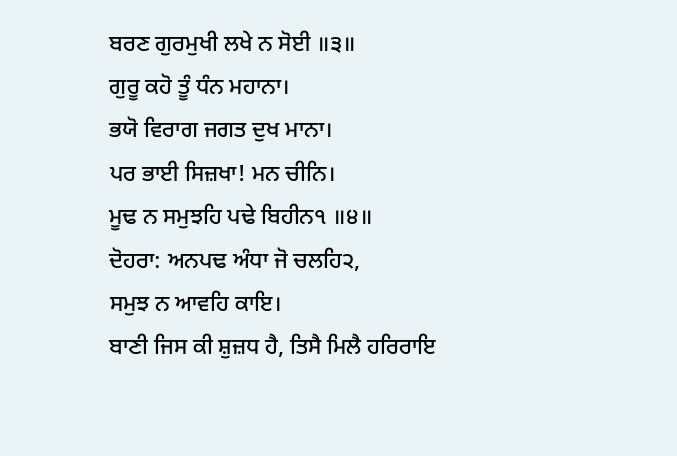ਬਰਣ ਗੁਰਮੁਖੀ ਲਖੇ ਨ ਸੋਈ ॥੩॥
ਗੁਰੂ ਕਹੋ ਤੂੰ ਧੰਨ ਮਹਾਨਾ।
ਭਯੋ ਵਿਰਾਗ ਜਗਤ ਦੁਖ ਮਾਨਾ।
ਪਰ ਭਾਈ ਸਿਜ਼ਖਾ! ਮਨ ਚੀਨਿ।
ਮੂਢ ਨ ਸਮੁਝਹਿ ਪਢੇ ਬਿਹੀਨ੧ ॥੪॥
ਦੋਹਰਾ: ਅਨਪਢ ਅੰਧਾ ਜੋ ਚਲਹਿ੨,
ਸਮੁਝ ਨ ਆਵਹਿ ਕਾਇ।
ਬਾਣੀ ਜਿਸ ਕੀ ਸ਼ੁਜ਼ਧ ਹੈ, ਤਿਸੈ ਮਿਲੈ ਹਰਿਰਾਇ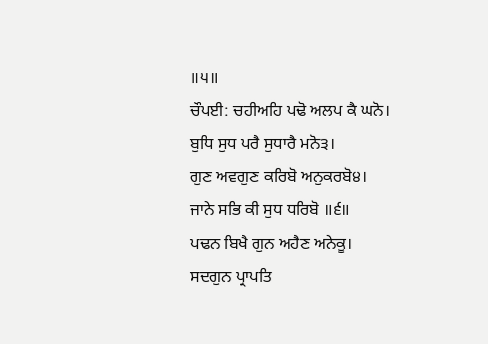॥੫॥
ਚੌਪਈ: ਚਹੀਅਹਿ ਪਢੋ ਅਲਪ ਕੈ ਘਨੋ।
ਬੁਧਿ ਸੁਧ ਪਰੈ ਸੁਧਾਰੈ ਮਨੋ੩।
ਗੁਣ ਅਵਗੁਣ ਕਰਿਬੋ ਅਨੁਕਰਬੋ੪।
ਜਾਨੇ ਸਭਿ ਕੀ ਸੁਧ ਧਰਿਬੋ ॥੬॥
ਪਢਨ ਬਿਖੈ ਗੁਨ ਅਹੈਣ ਅਨੇਕੂ।
ਸਦਗੁਨ ਪ੍ਰਾਪਤਿ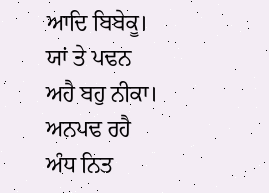ਆਦਿ ਬਿਬੇਕੂ।
ਯਾਂ ਤੇ ਪਢਨ ਅਹੈ ਬਹੁ ਨੀਕਾ।
ਅਨਪਢ ਰਹੈ ਅੰਧ ਨਿਤ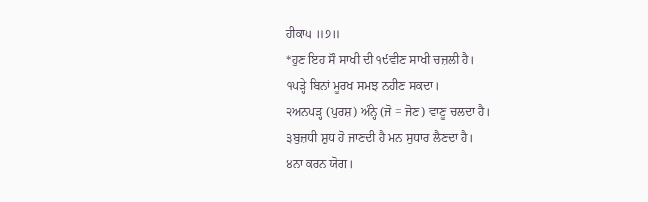ਹੀਕਾ੫ ॥੭॥
*ਹੁਣ ਇਹ ਸੌ ਸਾਖੀ ਦੀ ੧੯ਵੀਣ ਸਾਖੀ ਚਜ਼ਲੀ ਹੈ।
੧ਪੜ੍ਹੇ ਬਿਨਾਂ ਮੂਰਖ ਸਮਝ ਨਹੀਣ ਸਕਦਾ।
੨ਅਨਪੜ੍ਹ (ਪੁਰਸ਼) ਅੰਨ੍ਹੇ (ਜੋ = ਜੋਣ) ਵਾਣੂ ਚਲਦਾ ਹੈ।
੩ਬੁਜ਼ਧੀ ਸ਼ੁਧ ਹੋ ਜਾਣਦੀ ਹੈ ਮਨ ਸੁਧਾਰ ਲੈਣਦਾ ਹੈ।
੪ਨਾ ਕਰਨ ਯੋਗ।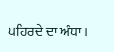੫ਹਿਰਦੇ ਦਾ ਅੰਧਾ।